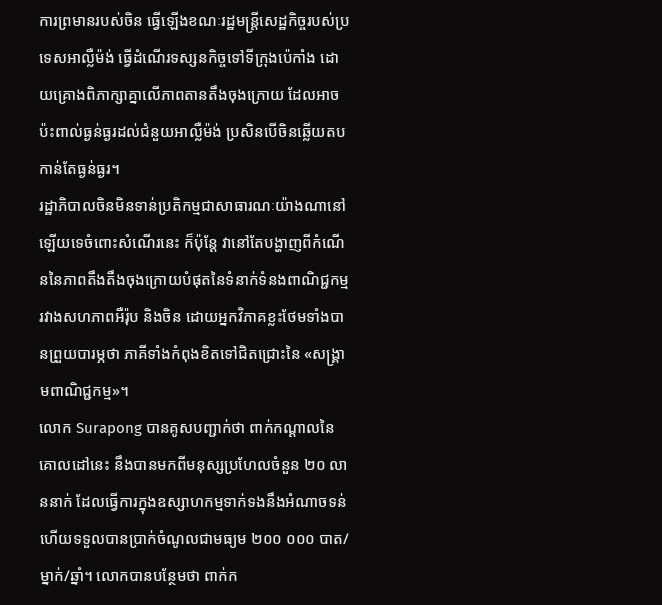ការព្រមានរបស់ចិន ធ្វើឡើងខណៈរដ្ឋមន្ត្រីសេដ្ឋកិច្ចរបស់ប្រទេសអាល្លឺម៉ង់ ធ្វើដំណើរទស្សនកិច្ចទៅទីក្រុងប៉េកាំង ដោយគ្រោងពិភាក្សាគ្នាលើភាពតានតឹងចុងក្រោយ ដែលអាចប៉ះពាល់ធ្ងន់ធ្ងរដល់ជំនួយអាល្លឺម៉ង់ ប្រសិនបើចិនឆ្លើយតបកាន់តែធ្ងន់ធ្ងរ។
រដ្ឋាភិបាលចិនមិនទាន់ប្រតិកម្មជាសាធារណៈយ៉ាងណានៅឡើយទេចំពោះសំណើរនេះ ក៏ប៉ុន្តែ វានៅតែបង្ហាញពីកំណើននៃភាពតឹងតឹងចុងក្រោយបំផុតនៃទំនាក់ទំនងពាណិជ្ជកម្មរវាងសហភាពអឺរ៉ុប និងចិន ដោយអ្នកវិភាគខ្លះថែមទាំងបានព្រួយបារម្ភថា ភាគីទាំងកំពុងខិតទៅជិតជ្រោះនៃ «សង្រ្គាមពាណិជ្ជកម្ម»។
លោក Surapong បានគូសបញ្ជាក់ថា ពាក់កណ្តាលនៃគោលដៅនេះ នឹងបានមកពីមនុស្សប្រហែលចំនួន ២០ លាននាក់ ដែលធ្វើការក្នុងឧស្សាហកម្មទាក់ទងនឹងអំណាចទន់ ហើយទទួលបានប្រាក់ចំណូលជាមធ្យម ២០០ ០០០ បាត/ម្នាក់/ឆ្នាំ។ លោកបានបន្ថែមថា ពាក់ក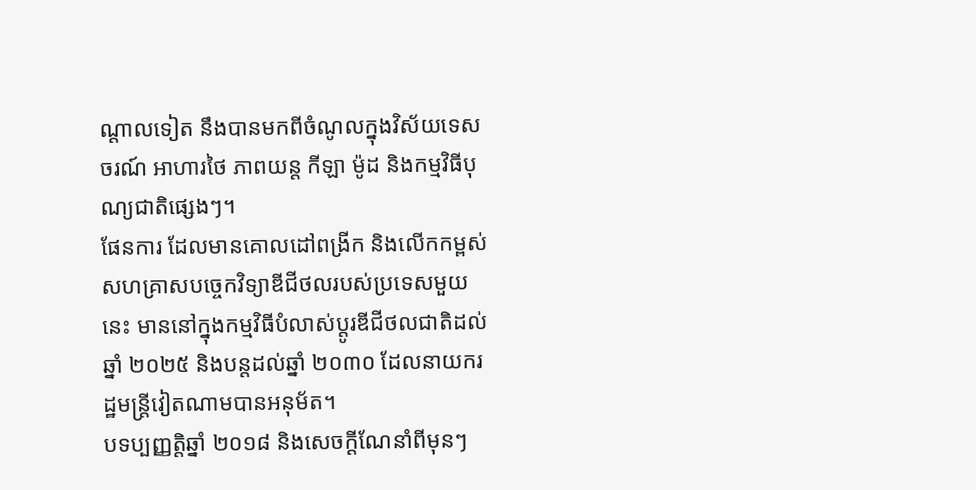ណ្តាលទៀត នឹងបានមកពីចំណូលក្នុងវិស័យទេសចរណ៍ អាហារថៃ ភាពយន្ត កីឡា ម៉ូដ និងកម្មវិធីបុណ្យជាតិផ្សេងៗ។
ផែនការ ដែលមានគោលដៅពង្រីក និងលើកកម្ពស់សហគ្រាសបច្ចេកវិទ្យាឌីជីថលរបស់ប្រទេសមួយនេះ មាននៅក្នុងកម្មវិធីបំលាស់ប្តូរឌីជីថលជាតិដល់ឆ្នាំ ២០២៥ និងបន្តដល់ឆ្នាំ ២០៣០ ដែលនាយករដ្ឋមន្រ្តីវៀតណាមបានអនុម័ត។
បទប្បញ្ញត្តិឆ្នាំ ២០១៨ និងសេចក្ដីណែនាំពីមុនៗ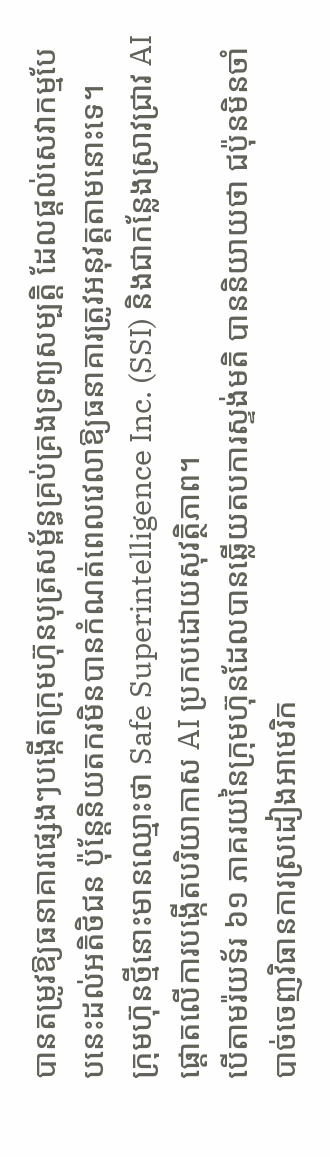បានតម្រូវឱ្យធនាគារផ្សេងៗបង្កើតក្រុមហ៊ុនបុត្រសម្ព័ន្ធគ្រប់គ្រងទ្រព្យសម្បត្តិ ដែលផ្ដល់សេវាកម្មបែបនេះដល់អតិថិជន ប៉ុន្តែនិយតករមិនបានកំណត់ពេលវេលាឱ្យធនាគារត្រូវអនុវត្តតាមនោះទេ។
ក្រុមហ៊ុនថ្មីនោះមានឈ្មោះថា Safe Superintelligence Inc. (SSI) និងជាកន្លែងស្រាវជ្រាវ AI ផ្ដោតលើការបង្កើតបរិយាកាស AI ប្រកបដោយសុវត្ថិភាព។
បើតាមរ៉យទ័រ ៦១ ភាគរយនៃក្រុមហ៊ុនដែលបានឆ្លើយតបការស្ទង់មតិ បាននិយាយថា ជប៉ុនមិនចាំបាច់ចេញវិធានការស្រដៀងអាមេរិក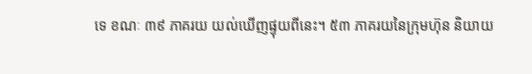ទេ ខណៈ ៣៩ ភាគរយ យល់ឃើញផ្ទុយពីនេះ។ ៥៣ ភាគរយនៃក្រុមហ៊ុន និយាយ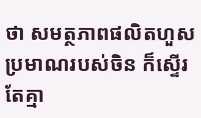ថា សមត្ថភាពផលិតហួសប្រមាណរបស់ចិន ក៏ស្ទើរតែគ្មា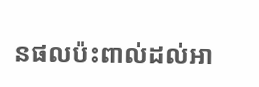នផលប៉ះពាល់ដល់អា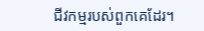ជីវកម្មរបស់ពួកគេដែរ។